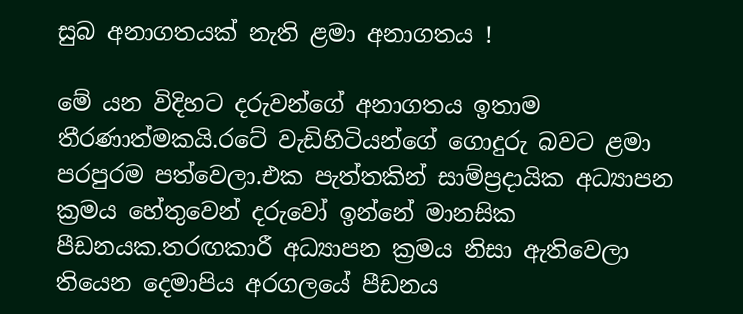සුබ අනාගතයක් නැති ළමා අනාගතය !

මේ යන විදිහට දරුවන්ගේ අනාගතය ඉතාම තීරණාත්මකයි.රටේ වැඩිහිටියන්ගේ ගොදුරු බවට ළමා පරපුරම පත්වෙලා.එක පැත්තකින් සාම්ප්‍රදායික අධ්‍යාපන ක්‍රමය හේතුවෙන් දරුවෝ ඉන්නේ මානසික පීඩනයක.තරඟකාරී අධ්‍යාපන ක්‍රමය නිසා ඇතිවෙලා තියෙන දෙමාපිය අරගලයේ පීඩනය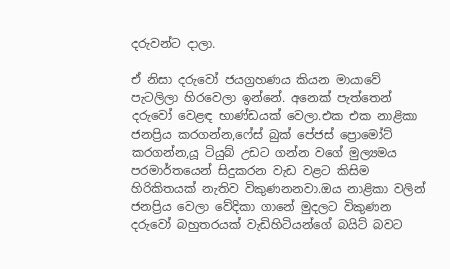දරුවන්ට දාලා.

ඒ නිසා දරුවෝ ජයග්‍රහණය කියන මායාවේ පැටලිලා හිරවෙලා ඉන්නේ. අනෙක් පැත්තෙන් දරුවෝ වෙළඳ භාණ්ඩයක් වෙලා.එක එක නාළිකා ජනප්‍රිය කරගන්න,ෆේස් බුක් පේජස් ප්‍රොමෝට් කරගන්න,යූ ටියුබ් උඩට ගන්න වගේ මුල්‍යමය පරමාර්තයෙන් සිදුකරන වැඩ වළට කිසිම හිරිකිතයක් නැතිව විකුණනනවා.ඔය නාළිකා වලින් ජනප්‍රිය වෙලා වේදිකා ගානේ මුදලට විකුණන දරුවෝ බහුතරයක් වැඩිහිටියන්ගේ බයිට් බවට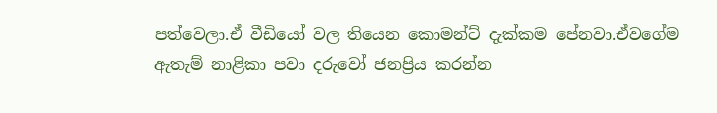පත්වෙලා.ඒ වීඩියෝ වල තියෙන කොමන්ට් දැක්කම පේනවා.ඒවගේම ඇතැම් නාළිකා පවා දරුවෝ ජනප්‍රිය කරන්න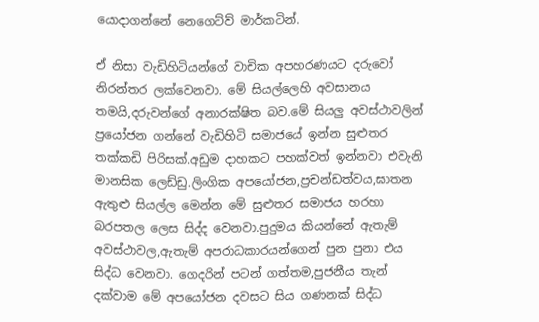යොදාගන්නේ නෙගෙට්ව් මාර්කටින්.

ඒ නිසා වැඩිහිටියන්ගේ වාචික අපහරණයට දරුවෝ නිරන්තර ලක්වෙනවා. මේ සියල්ලෙහි අවසානය තමයි,දරුවන්ගේ අනාරක්ෂිත බව.මේ සියලු අවස්ථාවලින් ප්‍රයෝජන ගන්නේ වැඩිහිටි සමාජයේ ඉන්න සුළුතර තක්කඩි පිරිසක්.අඩුම දාහකට පහක්වත් ඉන්නවා එවැනි මානසික ලෙඩ්ඩු.ලිංගික අපයෝජන,ප්‍රචන්ඩත්වය,ඝාතන ඇතුළු සියල්ල මෙන්න මේ සුළුතර සමාජය හරහා බරපතල ලෙස සිද්ද වෙනවා.පුදුමය කියන්නේ ඇතැම් අවස්ථාවල,ඇතැම් අපරාධකාරයන්ගෙන් පුන පුනා එය සිද්ධ වෙනවා. ගෙදරින් පටන් ගත්තම,පුජනීය තැන් දක්වාම මේ අපයෝජන දවසට සිය ගණනක් සිද්ධ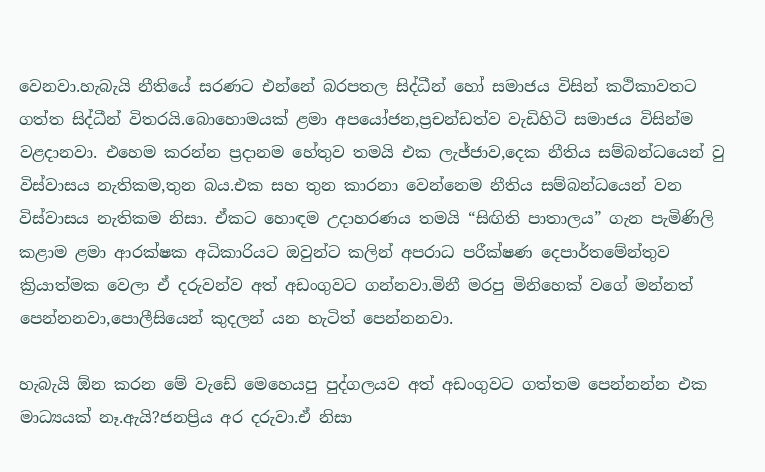වෙනවා.හැබැයි නීතියේ සරණට එන්නේ බරපතල සිද්ධීන් හෝ සමාජය විසින් කථිකාවතට ගත්ත සිද්ධීන් විතරයි.බොහොමයක් ළමා අපයෝජන,ප්‍රචන්ඩත්ව වැඩිහිටි සමාජය විසින්ම වළදානවා. එහෙම කරන්න ප්‍රදානම හේතුව තමයි එක ලැජ්ජාව,දෙක නීතිය සම්බන්ධයෙන් වු විස්වාසය නැතිකම,තුන බය.එක සහ තුන කාරනා වෙන්නෙම නීතිය සම්බන්ධයෙන් වන විස්වාසය නැතිකම නිසා. ඒකට හොඳම උදාහරණය තමයි “සිඟිති පාතාලය” ගැන පැමිණිලි කළාම ළමා ආරක්ෂක අධිකාරියට ඔවුන්ට කලින් අපරාධ පරීක්ෂණ දෙපාර්තමේන්තුව ක්‍රියාත්මක වෙලා ඒ දරුවන්ව අත් අඩංගුවට ගන්නවා.මිනී මරපු මිනිහෙක් වගේ මන්නත් පෙන්නනවා,පොලීසියෙන් කුදලන් යන හැටිත් පෙන්නනවා.

හැබැයි ඕන කරන මේ වැඩේ මෙහෙයපු පුද්ගලයව අත් අඩංගුවට ගත්තම පෙන්නන්න එක මාධ්‍යයක් නෑ.ඇයි?ජනප්‍රිය අර දරුවා.ඒ නිසා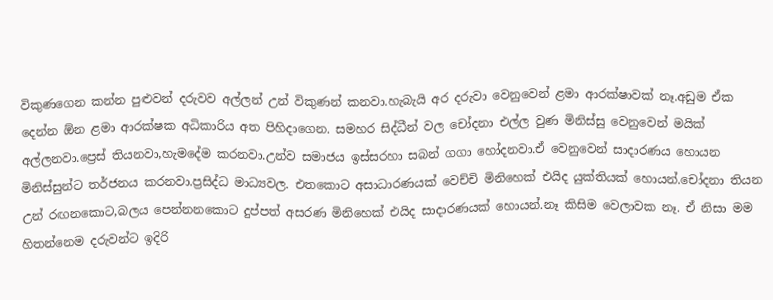විකුණගෙන කන්න පුළුවන් දරුවව අල්ලන් උන් විකුණන් කනවා.හැබැයි අර දරුවා වෙනුවෙන් ළමා ආරක්ෂාවක් නෑ.අඩුම ඒක දෙන්න ඕන ළමා ආරක්ෂක අධිකාරිය අත පිහිදාගෙන. සමහර සිද්ධීන් වල චෝදනා එල්ල වුණ මිනිස්සු වෙනුවෙන් මයික් අල්ලනවා.ප්‍රෙස් තියනවා,හැමදේම කරනවා.උන්ව සමාජය ඉස්සරහා සබන් ගගා හෝදනවා.ඒ වෙනුවෙන් සාදාරණය හොයන මිනිස්සුන්ට තර්ජනය කරනවා.ප්‍රසිද්ධ මාධ්‍යවල. එතකොට අසාධාරණයක් වෙච්චි මිනිහෙක් එයිද යුක්තියක් හොයන්.චෝදනා තියන උන් රඟනකොට,බලය පෙන්නනකොට දුප්පත් අසරණ මිනිහෙක් එයිද සාදාරණයක් හොයන්.නෑ කිසිම වෙලාවක නෑ. ඒ නිසා මම හිතන්නෙම දරුවන්ට ඉදිරි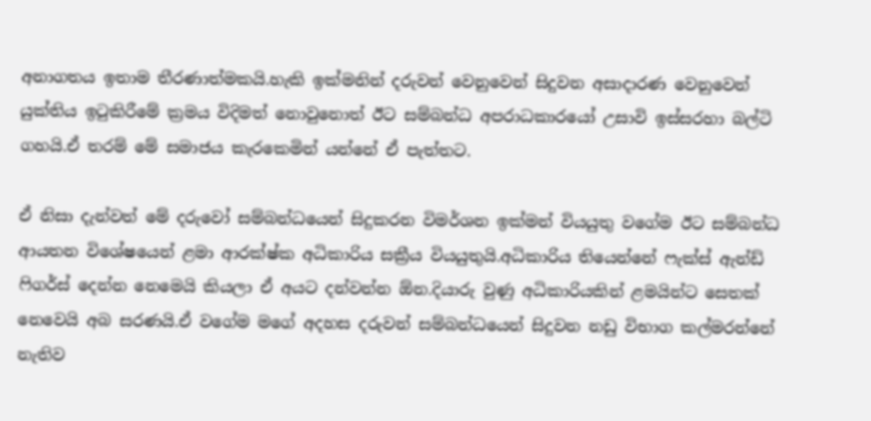අනාගතය ඉතාම තීරණාත්මකයි.හැකි ඉක්මනින් දරුවන් වෙනුවෙන් සිදුවන අසාදාරණ වෙනුවෙන් යුක්තිය ඉටුකිරීමේ ක්‍රමය විදිමත් නොවුනොත් ඊට සම්බන්ධ අපරාධකාරයෝ උසාවි ඉස්සරහා බල්ටි ගහයි.ඒ තරම් මේ සමාජය කැරකෙමින් යන්නේ ඒ පැත්තට.

ඒ නිසා දැන්වත් මේ දරුවෝ සම්බන්ධයෙන් සිදුකරන විමර්ශන ඉක්මන් වියයුතු වගේම ඊට සම්බන්ධ ආයතන විශේෂයෙන් ළමා ආරක්ෂ්ක අධිකාරිය සක්‍රීය වියයුතුයි.අධිකාරිය තියෙන්නේ ෆැක්ස් ඇන්ඩ් ෆිගර්ස් දෙන්න නෙමෙයි කියලා ඒ අයට දන්වන්න ඕන.දියාරු වුණු අධිකාරියකින් ළමයින්ට සෙතක් නෙවෙයි අබ සරණයි.ඒ වගේම මගේ අදහස දරුවන් සම්බන්ධයෙන් සිදුවන නඩු විභාග කල්මරන්නේ නැතිව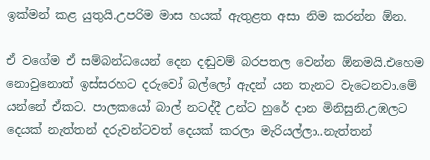ඉක්මන් කළ යුතුයි.උපරිම මාස හයක් ඇතුළත අසා නිම කරන්න ඕන.

ඒ වගේම ඒ සම්බන්ධයෙන් දෙන දඬුවම් බරපතල වෙන්න ඕනමයි.එහෙම නොවුනොත් ඉස්සරහට දරුවෝ බල්ලෝ ඇදන් යන තැනට වැටෙනවා.මේ යන්නේ ඒකට. පාලකයෝ බාල් නටද්දී උන්ට හුරේ දාන මිනිසුනි.උඹලට දෙයක් නැත්තන් දරුවන්ටවත් දෙයක් කරලා මැරියල්ලා..නැත්තන්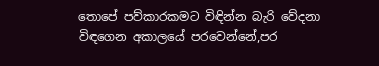තොපේ පව්කාරකමට විඳින්න බැරි වේදනා විඳගෙන අකාලයේ පරවෙන්නේ,පර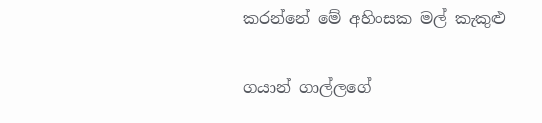කරන්නේ මේ අහිංසක මල් කැකුළු

ගයාන් ගාල්ලගේ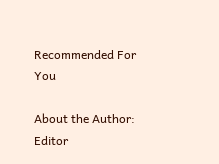Recommended For You

About the Author: Editor